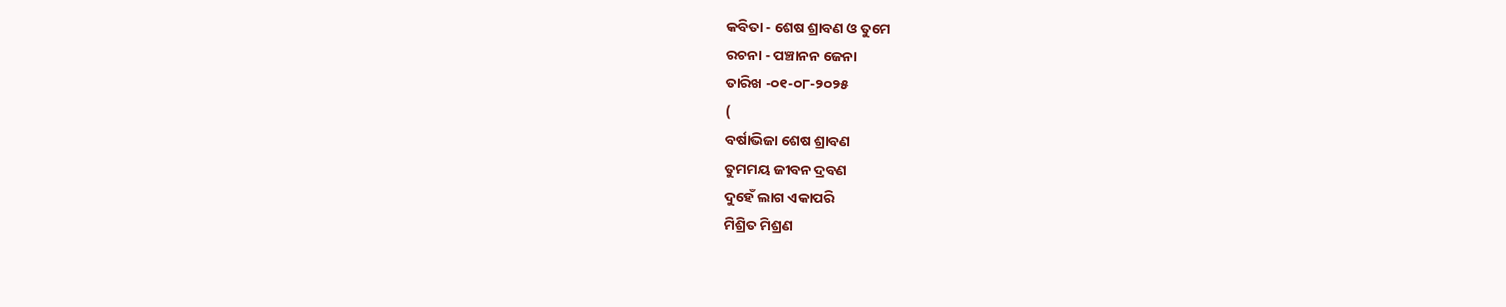କବିତା - ଶେଷ ଶ୍ରାବଣ ଓ ତୁମେ
ରଚନା - ପଞ୍ଚାନନ ଜେନା
ତାରିଖ -୦୧-୦୮-୨୦୨୫
(
ବର୍ଷାଭିଜା ଶେଷ ଶ୍ରାବଣ
ତୁମମୟ ଜୀବନ ଦ୍ରବଣ
ଦୁହେଁ ଲାଗ ଏକାପରି
ମିଶ୍ରିତ ମିଶ୍ରଣ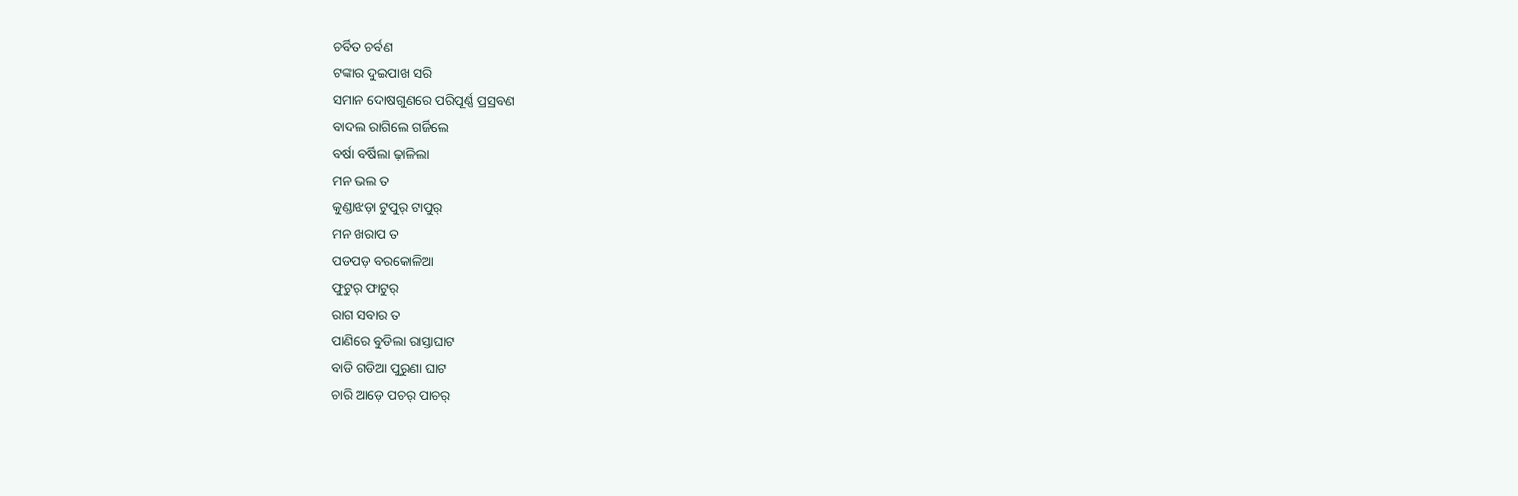ଚର୍ବିତ ଚର୍ବଣ
ଟଙ୍କାର ଦୁଇପାଖ ସରି
ସମାନ ଦୋଷଗୁଣରେ ପରିପୂର୍ଣ୍ଣ ପ୍ରସ୍ରବଣ
ବାଦଲ ରାଗିଲେ ଗର୍ଜିଲେ
ବର୍ଷା ବର୍ଷିଲା ଢ଼ାଳିଲା
ମନ ଭଲ ତ
କୁଣ୍ଡାଝଡ଼ା ଟୁପୁର୍ ଟାପୁର୍
ମନ ଖରାପ ତ
ପଡପଡ଼ ବରକୋଳିଆ
ଫୁଟୁର୍ ଫାଟୁର୍
ରାଗ ସବାର ତ
ପାଣିରେ ବୁଡିଲା ରାସ୍ତାଘାଟ
ବାଡି ଗଡିଆ ପୁରୁଣା ଘାଟ
ଚାରି ଆଡ଼େ ପଚର୍ ପାଚର୍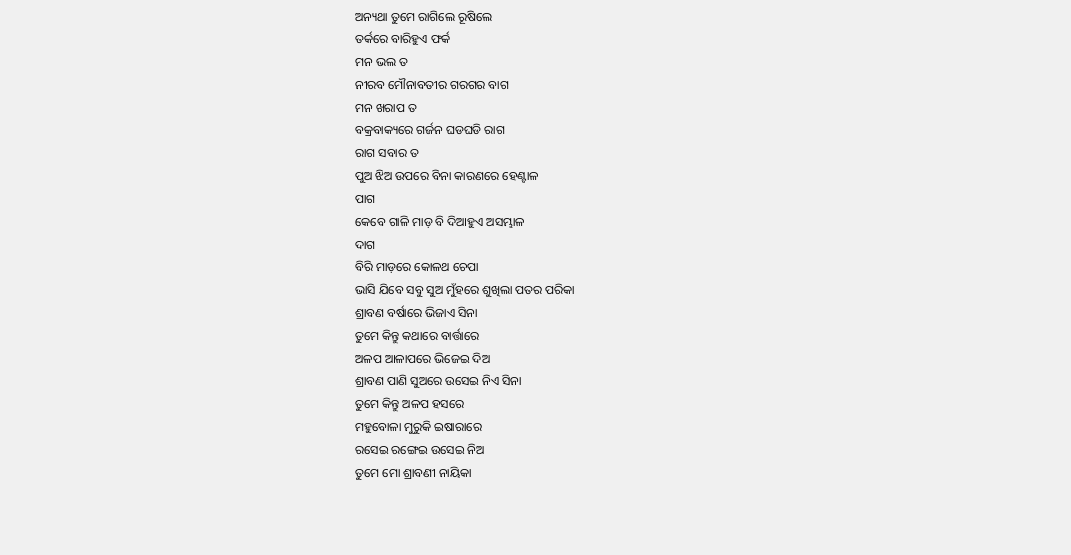ଅନ୍ୟଥା ତୁମେ ରାଗିଲେ ରୂଷିଲେ
ତର୍କରେ ବାରିହୁଏ ଫର୍କ
ମନ ଭଲ ତ
ନୀରବ ମୌନାବତୀର ଗରଗର ବାଗ
ମନ ଖରାପ ତ
ବକ୍ରବାକ୍ୟରେ ଗର୍ଜନ ଘଡଘଡି ରାଗ
ରାଗ ସବାର ତ
ପୁଅ ଝିଅ ଉପରେ ବିନା କାରଣରେ ହେଣ୍ଟାଳ
ପାଗ
କେବେ ଗାଳି ମାଡ଼ ବି ଦିଆହୁଏ ଅସମ୍ଭାଳ
ଦାଗ
ବିରି ମାଡ଼ରେ କୋଳଥ ଚେପା
ଭାସି ଯିବେ ସବୁ ସୁଅ ମୁଁହରେ ଶୁଖିଲା ପତର ପରିକା
ଶ୍ରାବଣ ବର୍ଷାରେ ଭିଜାଏ ସିନା
ତୁମେ କିନ୍ତୁ କଥାରେ ବାର୍ତ୍ତାରେ
ଅଳପ ଆଳାପରେ ଭିଜେଇ ଦିଅ
ଶ୍ରାବଣ ପାଣି ସୁଅରେ ଉସେଇ ନିଏ ସିନା
ତୁମେ କିନ୍ତୁ ଅଳପ ହସରେ
ମହୁବୋଳା ମୁରୁକି ଇଷାରାରେ
ରସେଇ ରଙ୍ଗେଇ ଉସେଇ ନିଅ
ତୁମେ ମୋ ଶ୍ରାବଣୀ ନାୟିକା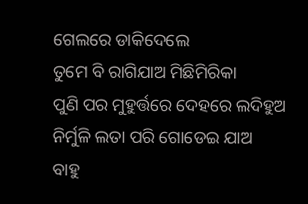ଗେଲରେ ଡାକିଦେଲେ
ତୁମେ ବି ରାଗିଯାଅ ମିଛିମିରିକା
ପୁଣି ପର ମୁହୁର୍ତ୍ତରେ ଦେହରେ ଲଦିହୁଅ
ନିର୍ମୁଳି ଲତା ପରି ଗୋଡେଇ ଯାଅ
ବାହୁ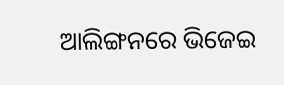ଆଲିଙ୍ଗନରେ ଭିଜେଇ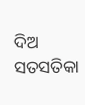ଦିଅ ସତସତିକା